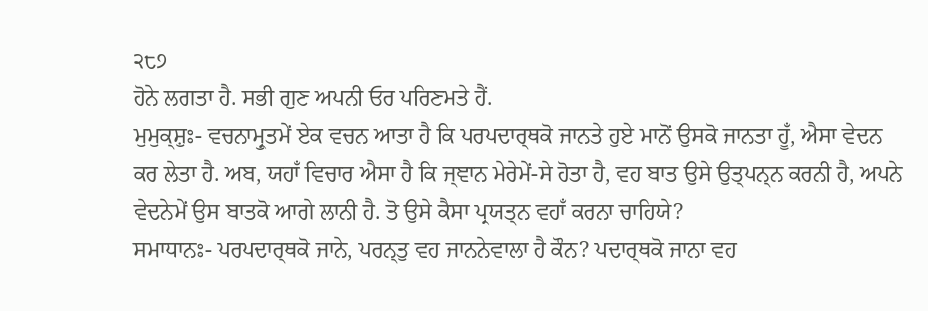੨੮੭
ਹੋਨੇ ਲਗਤਾ ਹੈ. ਸਭੀ ਗੁਣ ਅਪਨੀ ਓਰ ਪਰਿਣਮਤੇ ਹੈਂ.
ਮੁਮੁਕ੍ਸ਼ੁਃ- ਵਚਨਾਮ੍ਰੁਤਮੇਂ ਏਕ ਵਚਨ ਆਤਾ ਹੈ ਕਿ ਪਰਪਦਾਰ੍ਥਕੋ ਜਾਨਤੇ ਹੁਏ ਮਾਨੋਂ ਉਸਕੋ ਜਾਨਤਾ ਹੂਁ, ਐਸਾ ਵੇਦਨ ਕਰ ਲੇਤਾ ਹੈ. ਅਬ, ਯਹਾਁ ਵਿਚਾਰ ਐਸਾ ਹੈ ਕਿ ਜ੍ਞਾਨ ਮੇਰੇਮੇਂ-ਸੇ ਹੋਤਾ ਹੈ, ਵਹ ਬਾਤ ਉਸੇ ਉਤ੍ਪਨ੍ਨ ਕਰਨੀ ਹੈ, ਅਪਨੇ ਵੇਦਨੇਮੇਂ ਉਸ ਬਾਤਕੋ ਆਗੇ ਲਾਨੀ ਹੈ. ਤੋ ਉਸੇ ਕੈਸਾ ਪ੍ਰਯਤ੍ਨ ਵਹਾਁ ਕਰਨਾ ਚਾਹਿਯੇ?
ਸਮਾਧਾਨਃ- ਪਰਪਦਾਰ੍ਥਕੋ ਜਾਨੇ, ਪਰਨ੍ਤੁ ਵਹ ਜਾਨਨੇਵਾਲਾ ਹੈ ਕੌਨ? ਪਦਾਰ੍ਥਕੋ ਜਾਨਾ ਵਹ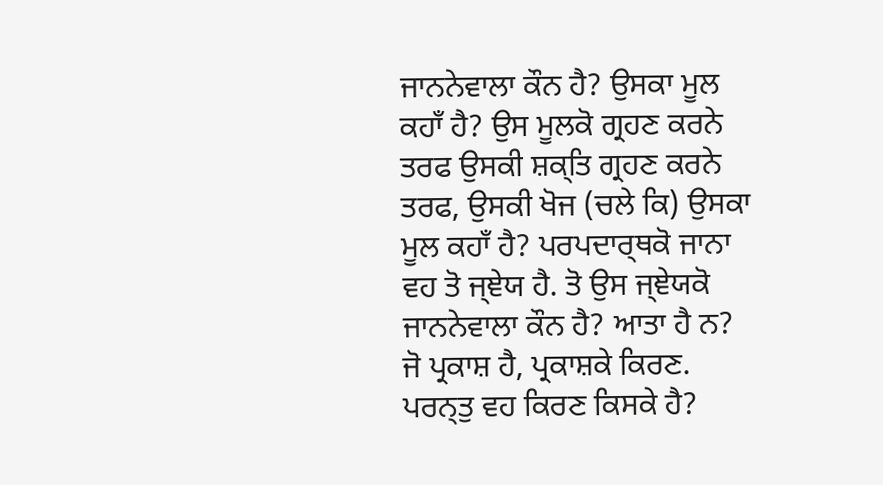ਜਾਨਨੇਵਾਲਾ ਕੌਨ ਹੈ? ਉਸਕਾ ਮੂਲ ਕਹਾਁ ਹੈ? ਉਸ ਮੂਲਕੋ ਗ੍ਰਹਣ ਕਰਨੇ ਤਰਫ ਉਸਕੀ ਸ਼ਕ੍ਤਿ ਗ੍ਰਹਣ ਕਰਨੇ ਤਰਫ, ਉਸਕੀ ਖੋਜ (ਚਲੇ ਕਿ) ਉਸਕਾ ਮੂਲ ਕਹਾਁ ਹੈ? ਪਰਪਦਾਰ੍ਥਕੋ ਜਾਨਾ ਵਹ ਤੋ ਜ੍ਞੇਯ ਹੈ. ਤੋ ਉਸ ਜ੍ਞੇਯਕੋ ਜਾਨਨੇਵਾਲਾ ਕੌਨ ਹੈ? ਆਤਾ ਹੈ ਨ? ਜੋ ਪ੍ਰਕਾਸ਼ ਹੈ, ਪ੍ਰਕਾਸ਼ਕੇ ਕਿਰਣ. ਪਰਨ੍ਤੁ ਵਹ ਕਿਰਣ ਕਿਸਕੇ ਹੈ?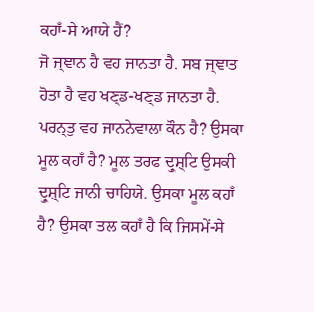ਕਹਾਁ-ਸੇ ਆਯੇ ਹੈਂ?
ਜੋ ਜ੍ਞਾਨ ਹੈ ਵਹ ਜਾਨਤਾ ਹੈ. ਸਬ ਜ੍ਞਾਤ ਹੋਤਾ ਹੈ ਵਹ ਖਣ੍ਡ-ਖਣ੍ਡ ਜਾਨਤਾ ਹੈ. ਪਰਨ੍ਤੁ ਵਹ ਜਾਨਨੇਵਾਲਾ ਕੌਨ ਹੈ? ਉਸਕਾ ਮੂਲ ਕਹਾਁ ਹੈ? ਮੂਲ ਤਰਫ ਦ੍ਰੁਸ਼੍ਟਿ ਉਸਕੀ ਦ੍ਰੁਸ਼੍ਟਿ ਜਾਨੀ ਚਾਹਿਯੇ. ਉਸਕਾ ਮੂਲ ਕਹਾਁ ਹੈ? ਉਸਕਾ ਤਲ ਕਹਾਁ ਹੈ ਕਿ ਜਿਸਮੇਂ-ਸੇ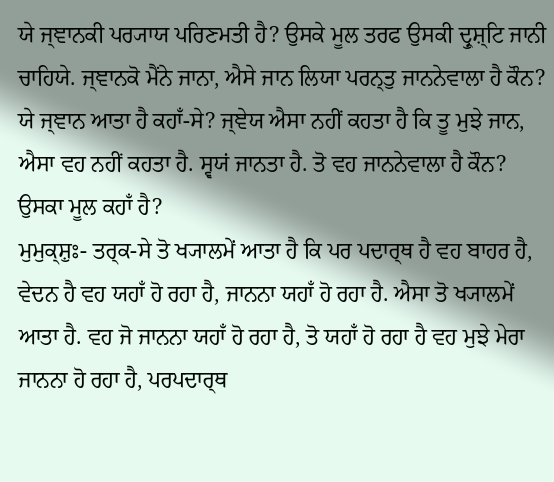ਯੇ ਜ੍ਞਾਨਕੀ ਪਰ੍ਯਾਯ ਪਰਿਣਮਤੀ ਹੈ? ਉਸਕੇ ਮੂਲ ਤਰਫ ਉਸਕੀ ਦ੍ਰੁਸ਼੍ਟਿ ਜਾਨੀ ਚਾਹਿਯੇ. ਜ੍ਞਾਨਕੋ ਮੈਂਨੇ ਜਾਨਾ, ਐਸੇ ਜਾਨ ਲਿਯਾ ਪਰਨ੍ਤੁ ਜਾਨਨੇਵਾਲਾ ਹੈ ਕੌਨ? ਯੇ ਜ੍ਞਾਨ ਆਤਾ ਹੈ ਕਹਾਁ-ਸੇ? ਜ੍ਞੇਯ ਐਸਾ ਨਹੀਂ ਕਹਤਾ ਹੈ ਕਿ ਤੂ ਮੁਝੇ ਜਾਨ, ਐਸਾ ਵਹ ਨਹੀਂ ਕਹਤਾ ਹੈ. ਸ੍ਵਯਂ ਜਾਨਤਾ ਹੈ. ਤੋ ਵਹ ਜਾਨਨੇਵਾਲਾ ਹੈ ਕੌਨ? ਉਸਕਾ ਮੂਲ ਕਹਾਁ ਹੈ?
ਮੁਮੁਕ੍ਸ਼ੁਃ- ਤਰ੍ਕ-ਸੇ ਤੋ ਖ੍ਯਾਲਮੇਂ ਆਤਾ ਹੈ ਕਿ ਪਰ ਪਦਾਰ੍ਥ ਹੈ ਵਹ ਬਾਹਰ ਹੈ, ਵੇਦਨ ਹੈ ਵਹ ਯਹਾਁ ਹੋ ਰਹਾ ਹੈ, ਜਾਨਨਾ ਯਹਾਁ ਹੋ ਰਹਾ ਹੈ. ਐਸਾ ਤੋ ਖ੍ਯਾਲਮੇਂ ਆਤਾ ਹੈ. ਵਹ ਜੋ ਜਾਨਨਾ ਯਹਾਁ ਹੋ ਰਹਾ ਹੈ, ਤੋ ਯਹਾਁ ਹੋ ਰਹਾ ਹੈ ਵਹ ਮੁਝੇ ਮੇਰਾ ਜਾਨਨਾ ਹੋ ਰਹਾ ਹੈ, ਪਰਪਦਾਰ੍ਥ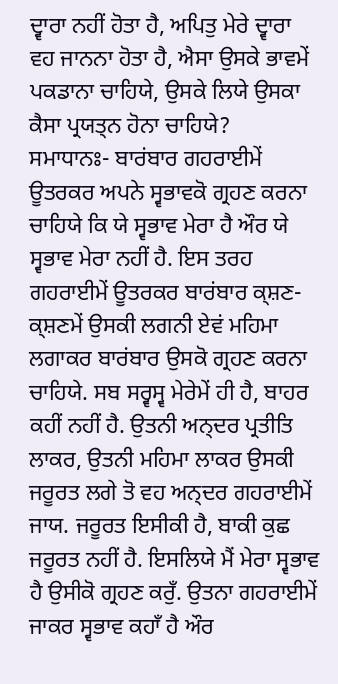ਦ੍ਵਾਰਾ ਨਹੀਂ ਹੋਤਾ ਹੈ, ਅਪਿਤੁ ਮੇਰੇ ਦ੍ਵਾਰਾ ਵਹ ਜਾਨਨਾ ਹੋਤਾ ਹੈ, ਐਸਾ ਉਸਕੇ ਭਾਵਮੇਂ ਪਕਡਾਨਾ ਚਾਹਿਯੇ, ਉਸਕੇ ਲਿਯੇ ਉਸਕਾ ਕੈਸਾ ਪ੍ਰਯਤ੍ਨ ਹੋਨਾ ਚਾਹਿਯੇ?
ਸਮਾਧਾਨਃ- ਬਾਰਂਬਾਰ ਗਹਰਾਈਮੇਂ ਊਤਰਕਰ ਅਪਨੇ ਸ੍ਵਭਾਵਕੋ ਗ੍ਰਹਣ ਕਰਨਾ ਚਾਹਿਯੇ ਕਿ ਯੇ ਸ੍ਵਭਾਵ ਮੇਰਾ ਹੈ ਔਰ ਯੇ ਸ੍ਵਭਾਵ ਮੇਰਾ ਨਹੀਂ ਹੈ. ਇਸ ਤਰਹ ਗਹਰਾਈਮੇਂ ਊਤਰਕਰ ਬਾਰਂਬਾਰ ਕ੍ਸ਼ਣ-ਕ੍ਸ਼ਣਮੇਂ ਉਸਕੀ ਲਗਨੀ ਏਵਂ ਮਹਿਮਾ ਲਗਾਕਰ ਬਾਰਂਬਾਰ ਉਸਕੋ ਗ੍ਰਹਣ ਕਰਨਾ ਚਾਹਿਯੇ. ਸਬ ਸਰ੍ਵਸ੍ਵ ਮੇਰੇਮੇਂ ਹੀ ਹੈ, ਬਾਹਰ ਕਹੀਂ ਨਹੀਂ ਹੈ. ਉਤਨੀ ਅਨ੍ਦਰ ਪ੍ਰਤੀਤਿ ਲਾਕਰ, ਉਤਨੀ ਮਹਿਮਾ ਲਾਕਰ ਉਸਕੀ ਜਰੂਰਤ ਲਗੇ ਤੋ ਵਹ ਅਨ੍ਦਰ ਗਹਰਾਈਮੇਂ ਜਾਯ. ਜਰੂਰਤ ਇਸੀਕੀ ਹੈ, ਬਾਕੀ ਕੁਛ ਜਰੂਰਤ ਨਹੀਂ ਹੈ. ਇਸਲਿਯੇ ਮੈਂ ਮੇਰਾ ਸ੍ਵਭਾਵ ਹੈ ਉਸੀਕੋ ਗ੍ਰਹਣ ਕਰੁਁ. ਉਤਨਾ ਗਹਰਾਈਮੇਂ ਜਾਕਰ ਸ੍ਵਭਾਵ ਕਹਾਁ ਹੈ ਔਰ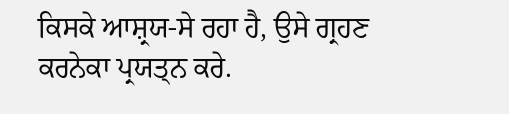ਕਿਸਕੇ ਆਸ਼੍ਰਯ-ਸੇ ਰਹਾ ਹੈ, ਉਸੇ ਗ੍ਰਹਣ ਕਰਨੇਕਾ ਪ੍ਰਯਤ੍ਨ ਕਰੇ.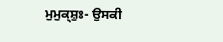ਮੁਮੁਕ੍ਸ਼ੁਃ- ਉਸਕੀ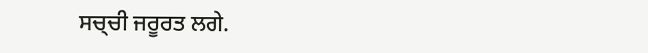ਸਚ੍ਚੀ ਜਰੂਰਤ ਲਗੇ.